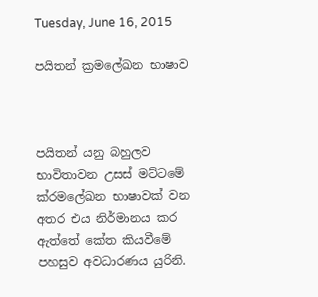Tuesday, June 16, 2015

පයිතන් ක්‍රමලේඛන භාෂාව



පයිතන් යනු බහුලව භාවිතාවන උසස් මට්ටමේ ක්රමලේඛන භාෂාවක් වන අතර එය නිර්මානය කර ඇත්තේ කේත කියවීමේ පහසුව අවධාරණය යුරිනි.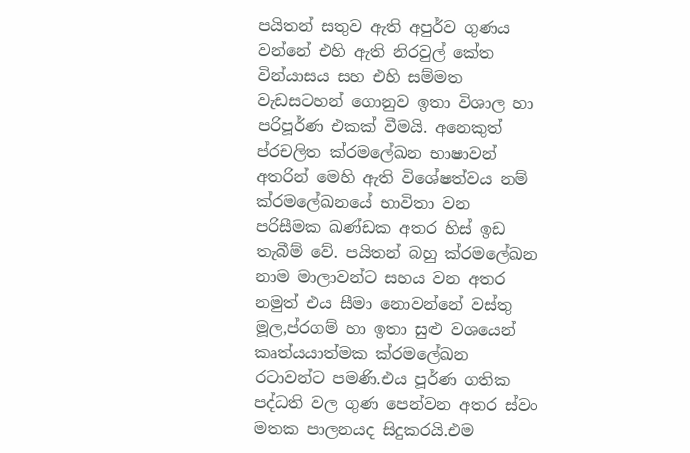පයිතන් සතුව ඇති අපුර්ව ගුණය වන්නේ එහි ඇති නිරවුල් කේත වින්යාසය සහ එහි සම්මත වැඩසටහන් ගොනුව ඉතා විශාල හා පරිපූර්ණ එකක් වීමයි. අනෙකුත් ප්රචලිත ක්රමලේඛන භාෂාවන් අතරින් මෙහි ඇති විශේෂත්වය නම් ක්රමලේඛනයේ භාවිතා වන පරිසීමක ඛණ්ඩක අතර හිස් ඉඩ තැබීම් වේ. පයිතන් බහු ක්රමලේඛන නාම මාලාවන්ට සහය වන අතර නමුත් එය සීමා නොවන්නේ වස්තු මූල,ප්රගම් හා ඉතා සුළු වශයෙන් කෘත්යයාත්මක ක්රමලේඛන රටාවන්ට පමණි.එය පූර්ණ ගතික පද්ධති වල ගුණ පෙන්වන අතර ස්වං මතක පාලනයද සිදුකරයි.එම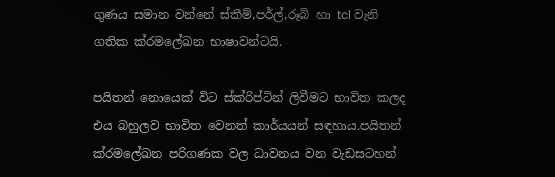ගුණය සමාන වන්නේ ස්කීම්,පර්ල්,රූබි හා tcl වැනි ගතික ක්රමලේඛන භාෂාවන්ටයි.

පයිතන් නොයෙක් විට ස්ක්රිප්ටින් ලිවීමට භාවිත කලද එය බහුලව භාවිත වෙනත් කාර්යයන් සඳහාය.පයිතන් ක්රමලේඛන පරිගණක වල ධාවනය වන වැඩසටහන්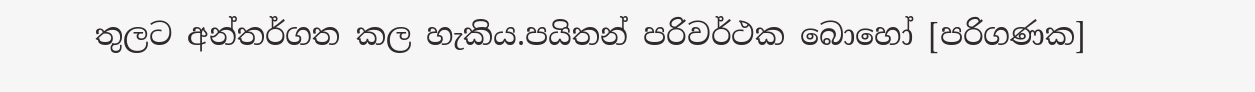තුලට අන්තර්ගත කල හැකිය.පයිතන් පරිවර්ථක බොහෝ [පරිගණක]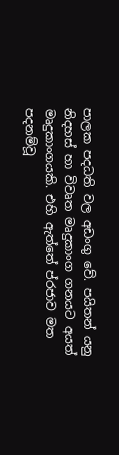පාලක පදධති වල අඩංගු වේ. පයිතන් යනු නිදහස් හා විවෘත මෘදුකාංග ගනයට අයත් මෘදුකාංගයකි. එහි ඇත්තේ ප්රජාව මත පදනම්වූ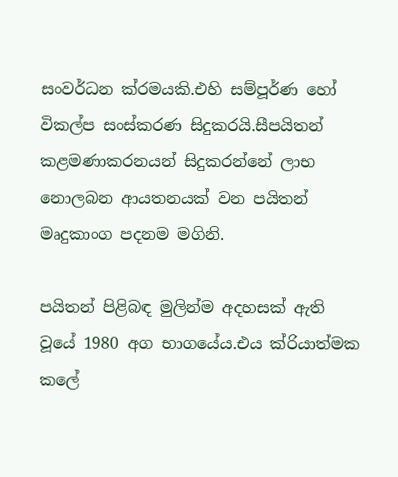සංවර්ධන ක්රමයකි.එහි සම්පූර්ණ හෝ විකල්ප සංස්කරණ සිදුකරයි.සීපයිතන් කළමණාකරනයන් සිදුකරන්නේ ලාභ නොලබන ආයතනයක් වන පයිතන් මෘදුකාංග පදනම මගිනි.

පයිතන් පිළිබඳ මුලින්ම අදහසක් ඇති වූයේ 1980 අග භාගයේය.එය ක්රියාත්මක කලේ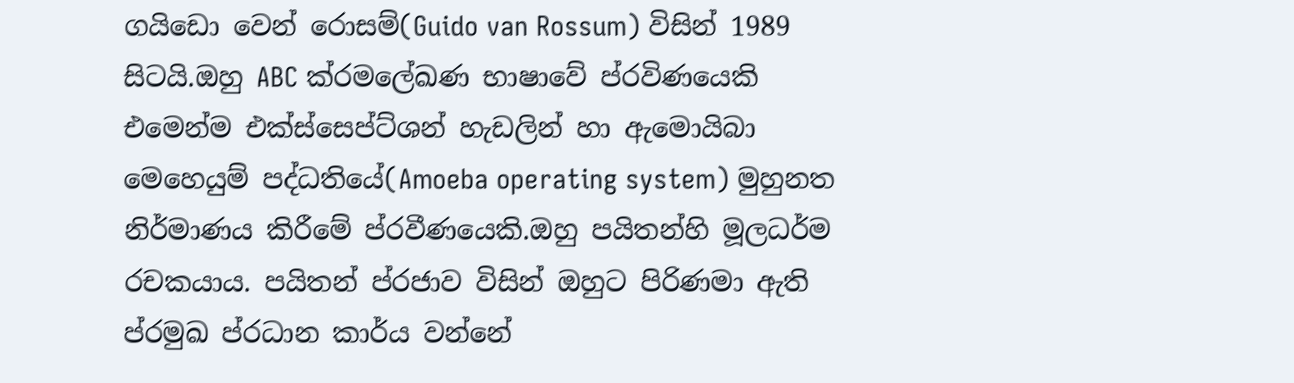ගයිඩො වෙන් රොසම්(Guido van Rossum) විසින් 1989 සිටයි.ඔහු ABC ක්රමලේඛණ භාෂාවේ ප්රවිණයෙකි එමෙන්ම එක්ස්සෙප්ට්ශන් හැඩලින් හා ඇමොයිබා මෙහෙයුම් පද්ධතියේ(Amoeba operating system) මුහුනත නිර්මාණය කිරීමේ ප්රවීණයෙකි.ඔහු පයිතන්හි මූලධර්ම රචකයාය. පයිතන් ප්රජාව විසින් ඔහුට පිරිණමා ඇති ප්රමුඛ ප්රධාන කාර්ය වන්නේ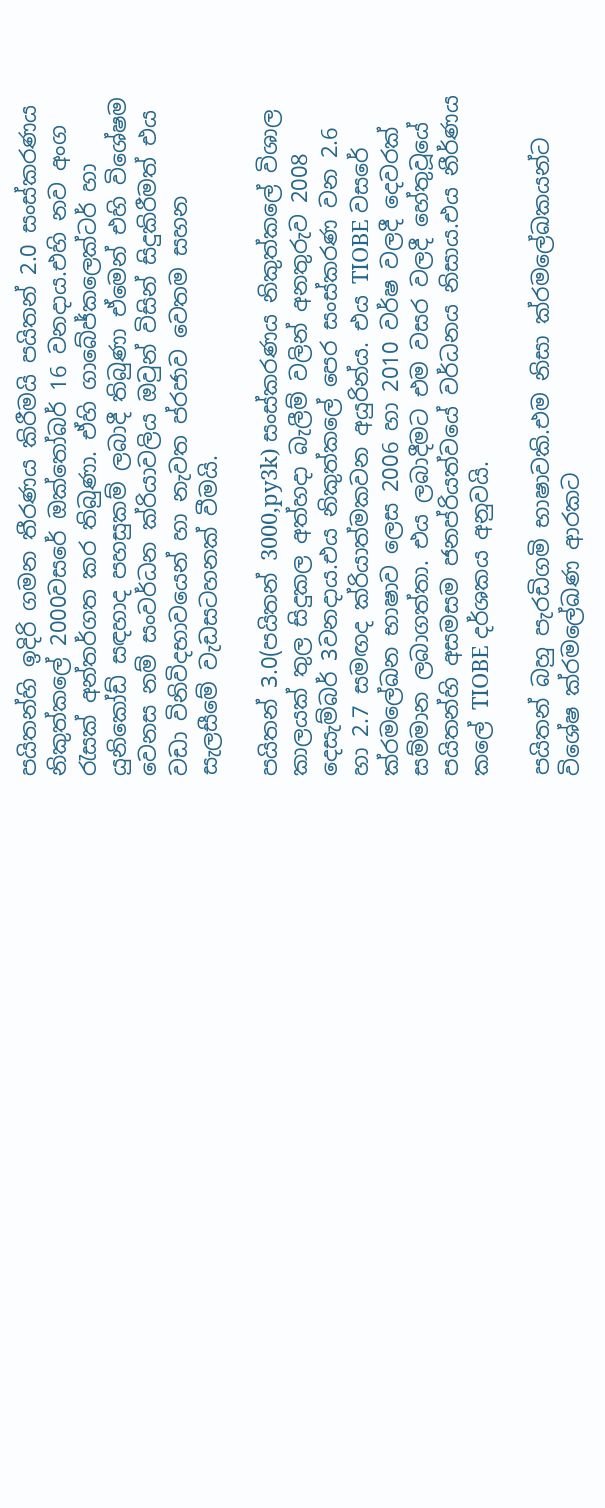පයිතන්හි ඉදිරි ගමන තීරණය කිරීමයි පයිතන් 2.0 සංස්කරණය නිකුත්කලේ 2000වසරේ ඔක්තෝබර් 16 වනදාය.එහි නව අංග රැසක් අන්තර්ගත කර තිබුණා. ඒහි ගාබේජ්කලෙක්ටර් හා යුනිකෝඩ් සඳහාද පහසුකම් ලබාදී තිබුණා ඒමෙන් එහි විශේෂම වෙනස නම් සංවර්ධන ක්රියාවලිය ඔවුන් විසින් සිදුකිරීමත් එය වඩා විනිවිදභාවයෙන් හා නැවත ප්රජාව වෙතම සහන සැලසීමේ වැඩසටහනක් වීමයි.

පයිතන් 3.0(පයිතන් 3000,py3k) සංස්කරණය නිකුත්කලේ විශාල කාලයක් තුල සිදුකල අත්හදා බැලීම් වලින් අනතුරුව 2008 දෙසැම්බර් 3වනදාය.එය නිකුත්කලේ පෙර සංස්කරණ වන 2.6 හා 2.7 සමඟද ක්රියාත්මකවන අයුරින්ය. එය TIOBE වසරේ ක්රමලේඛන භාෂාව ලෙස 2006 හා 2010 වර්ෂ වලදී දෙවරක් සම්මාන ලබාගත්තා. එය ලබාදීමට එම වසර වලදී හේතුවූයේ පයිතන්හි අසමසම ජනප්රියත්වයේ වර්ධනය නිසාය.එය නීර්ණය කලේ TIOBE දර්ශකය අනුවයි.

පයිතන් බහු පැරඩිගමි භාෂාවකි.එම නිසා ක්රමලේඛකයන්ට විශේෂ ක්රමලේඛණ ආරකට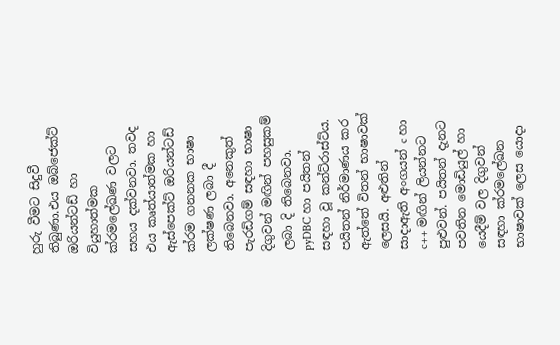හුරු වීමට සිදුවී තිබුණා.එය ඔබ්ජෙක්ට් ඔරියන්ටඩ් හා වියුහාත්මක ක්රමලේඛණ වලට සහය දක්වනවා. තවද එය කෘත්යාත්මක හා ඇස්පෙක්ට් ඔරියන්ටඩ් ක්රම ගනනක භාෂා ලක්ෂණ ලබා දී තිබෙනවා. අනෙකුත් පැරඩිගම් සඳහා භාෂා දිගුවන් මඟින් පහසුකම් ලබා දි තිබෙනවා. pyDBC හා පයිතන් සඳහා වූ කන්ට්රාස්ට්ය. පයිතන් නිර්මාණය කර ඇත්තේ විතන් භාෂාවක් ලෙසයි. අළුතින් සාදාඇති අංගයන් c හා c++ මඟින් ලියන්නට පුළුවන්. පයිතන් දැනට පවතින මොඩියුල් හා යෙදීම් වල දිගුවන් සඳහා ක්රමලේඛන භාෂාවක් ලෙස යොදා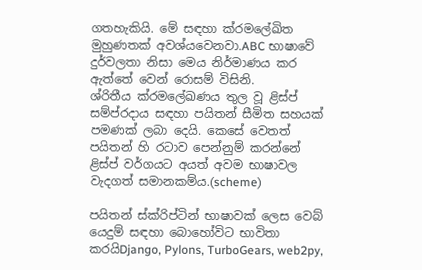ගතහැකියි. මේ සඳහා ක්රමලේඛිත මුහුණතක් අවශ්යවෙනවා.ABC භාෂාවේ දුර්වලතා නිසා මෙය නිර්මාණය කර ඇත්තේ වෙන් රොසම් විසිනි.
ශ්රිතීය ක්රමලේඛණය තුල වූ ළිස්ප් සම්ප්රදාය සඳහා පයිතන් සීමිත සහයක් පමණක් ලබා දෙයි. කෙසේ වෙතත් පයිතන් හි රටාව පෙන්නුම් කරන්නේ ළිස්ප් වර්ගයට අයත් අවම භාෂාවල වැදගත් සමානකම්ය.(scheme)

පයිතන් ස්ක්රිප්ටින් භාෂාවක් ලෙස වෙබ් යෙදුම් සඳහා බොහෝවිට භාවිතා කරයිDjango, Pylons, TurboGears, web2py,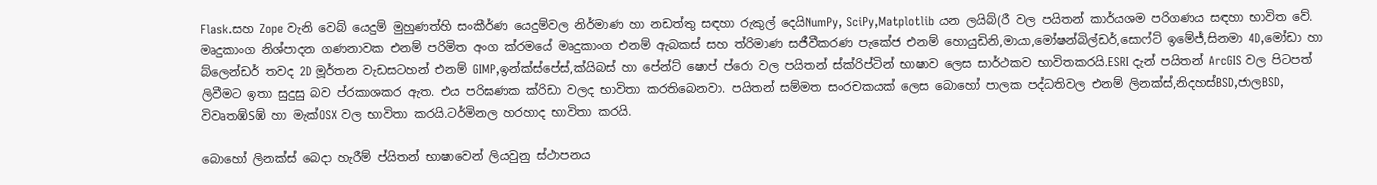Flask.සහ Zope වැනි වෙබ් යෙදුම් මුහුණත්හි සංකීර්ණ යෙදුම්වල නිර්මාණ හා නඩත්තු සඳහා රුකුල් දෙයිNumPy, SciPy,Matplotlib යන ලයිබ්(රී වල පයිතන් කාර්යශම පරිගණය සඳහා භාවිත වේ. මෘදුකාංග නිශ්පාදන ගණනාවක එනම් පරිමිත අංග ක්රමයේ මෘදුකාංග එනම් ඇබකස් සහ ත්රිමාණ සජීවීකරණ පැකේජ එනම් හොයුඩිනි,මායා,මෝෂන්බිල්ඩර්,සොෆ්ට් ඉමේජ්,සිනමා 4D,මෝඩා හා බ්ලෙන්ඩර් තවද 2D මූර්තන වැඩසටහන් එනම් GIMP,ඉන්ක්ස්පේස්,ක්යිබස් හා පේන්ට් ෂොප් ප්රො වල පයිතන් ස්ක්රිප්ටින් භාෂාව ලෙස සාර්ථකව භාවිතකරයි.ESRI දැන් පයිතන් ArcGIS වල පිටපත් ලිවීමට ඉතා සුදුසු බව ප්රකාශකර ඇත. එය පරිඝණක ක්රිඩා වලද භාවිතා කරතිබෙනවා. පයිතන් සම්මත සංරචකයක් ලෙස බොහෝ පාලක පද්ධතිවල එනම් ලිනක්ස්,නිදහස්BSD,ජාලBSD, විවෘතඹ්Sඹ් හා මැක්OSX වල භාවිතා කරයි.ටර්මිනල හරහාද භාවිතා කරයි.

බොහෝ ලිනක්ස් බෙදා හැරීම් ප්යිතන් භාෂාවෙන් ලියවුනු ස්ථාපනය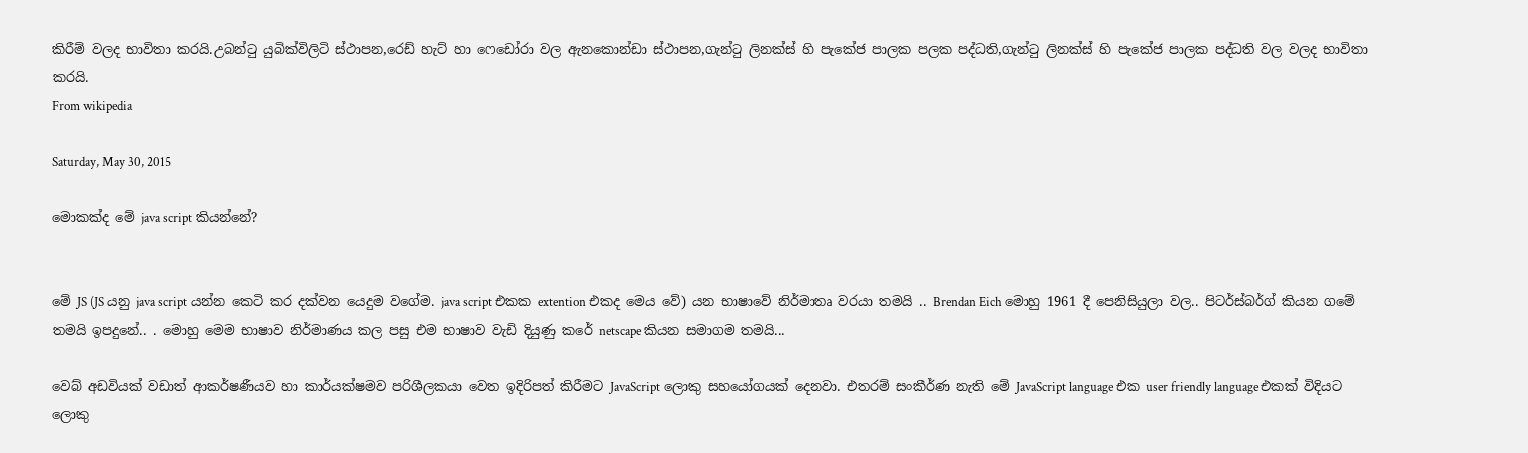කිරීම් වලද භාවිතා කරයි.උබන්ටු යුබික්විලිටි ස්ථාපන,රෙඩ් හැට් හා ෆෙඩෝරා වල ඇනකොන්ඩා ස්ථාපන,ගැන්ටු ලිනක්ස් හි පැකේජ පාලක පලක පද්ධති,ගැන්ටු ලිනක්ස් හි පැකේජ පාලක පද්ධති වල වලද භාවිතා කරයි.
From wikipedia

Saturday, May 30, 2015

මොකක්ද මේ java script කියන්නේ?


මේ JS (JS යනු java script යන්න කෙටි කර දක්වන යෙදුම වගේම. java script එකක extention එකද මෙය වේ) යන භාෂාවේ නිර්මාතෘ වරයා තමයි .. Brendan Eich මොහු 1961 දී පෙනිසියුලා වල.. පිටර්ස්බර්ග් කියන ගමේ තමයි ඉපදුනේ.. . මොහු මෙම භාෂාව නිර්මාණය කල පසු එම භාෂාව වැඩි දියුණු කරේ netscape කියන සමාගම තමයි...

වෙබ් අඩවියක් වඩාත් ආකර්ෂණීයව හා කාර්යක්ෂමව පරිශීලකයා වෙත ඉදිරිපත් කිරීමට JavaScript ලොකු සහයෝගයක් දෙනවා. එතරම් සංකීර්ණ නැති මේ JavaScript language එක user friendly language එකක් විදියට ලොකු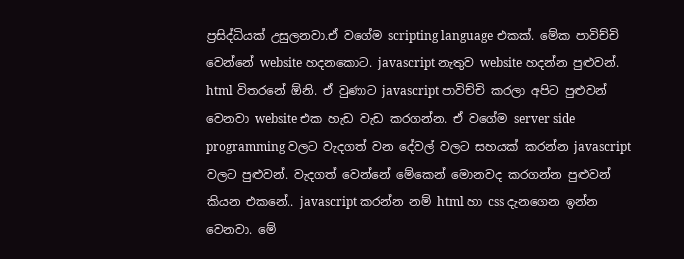ප්‍රසිද්ධියක් උසුලනවා.ඒ වගේම scripting language එකක්. මේක පාවිච්චි වෙන්නේ website හදනකොට. javascript නැතුව website හදන්න පුළුවන්. html විතරනේ ඕනි. ඒ වුණාට javascript පාවිච්චි කරලා අපිට පුළුවන් වෙනවා website එක හැඩ වැඩ කරගන්න. ඒ වගේම server side programming වලට වැදගත් වන දේවල් වලට සහයක් කරන්න javascript වලට පුළුවන්. වැදගත් වෙන්නේ මේකෙන් මොනවද කරගන්න පුළුවන් කියන එකනේ.. javascript කරන්න නම් html හා css දැනගෙන ඉන්න වෙනවා. මේ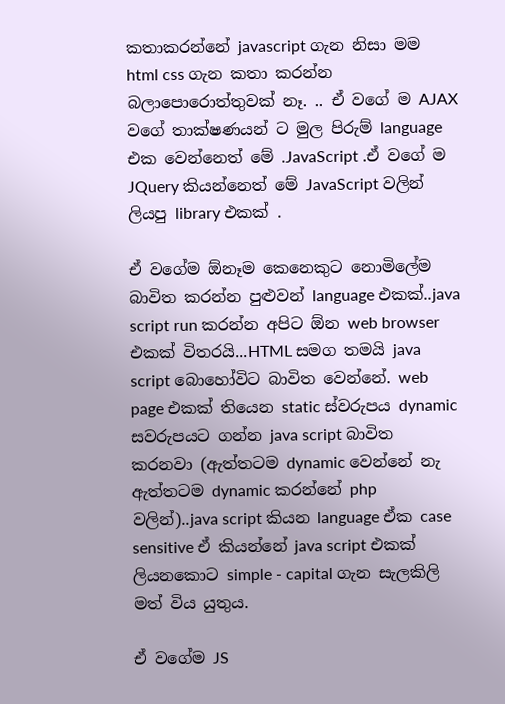කතාකරන්නේ javascript ගැන නිසා මම html css ගැන කතා කරන්න බලාපොරොත්තුවක් නෑ. .. ඒ වගේ ම AJAX වගේ තාක්ෂණයන් ට මුල පිරුම් language එක වෙන්නෙත් මේ .JavaScript .ඒ වගේ ම JQuery කියන්නෙත් මේ JavaScript වලින් ලියපු library එකක් .

ඒ වගේම ඕනෑම කෙනෙකුට නොමිලේම බාවිත කරන්න පුළුවන් language එකක්..java script run කරන්න අපිට ඕන web browser එකක් විතරයි...HTML සමග තමයි java script බොහෝවිට බාවිත වෙන්නේ. web page එකක් තියෙන static ස්වරුපය dynamic සවරුපයට ගන්න java script බාවිත කරනවා (ඇත්තටම dynamic වෙන්නේ නැ ඇත්තටම dynamic කරන්නේ php වලින්)..java script කියන language ඒක case sensitive ඒ කියන්නේ java script එකක් ලියනකොට simple - capital ගැන සැලකිලි මත් විය යුතුය.

ඒ වගේම JS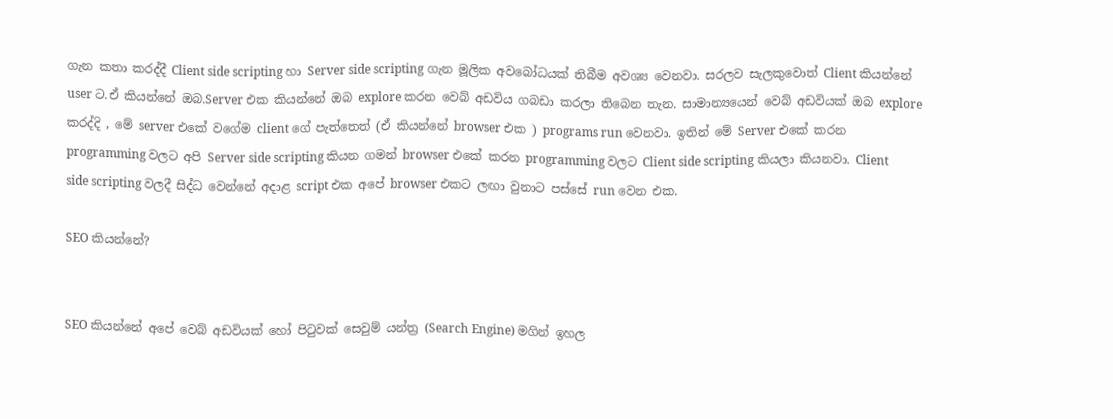ගැන කතා කරද්දී Client side scripting හා Server side scripting ගැන මූලික අවබෝධයක් තිබීම අවශ්‍ය වෙනවා. සරලව සැලකුවොත් Client කියන්නේ user ට.ඒ කියන්නේ ඔබ.Server එක කියන්නේ ඔබ explore කරන වෙබ් අඩවිය ගබඩා කරලා තිබෙන තැන. සාමාන්‍යයෙන් වෙබ් අඩවියක් ඔබ explore කරද්දි , මේ server එකේ වගේම client ගේ පැත්තෙත් (ඒ කියන්නේ browser එක ) programs run වෙනවා. ඉතින් මේ Server එකේ කරන programming වලට අපි Server side scripting කියන ගමන් browser එකේ කරන programming වලට Client side scripting කියලා කියනවා. Client side scripting වලදී සිද්ධ වෙන්නේ අදාළ script එක අපේ browser එකට ලඟා වුනාට පස්සේ run වෙන එක.

SEO කියන්නේ?


SEO කියන්නේ අපේ වෙබ් අඩවියක් හෝ පිටුවක් සෙවුම් යන්ත්‍ර (Search Engine) මගින් ඉහල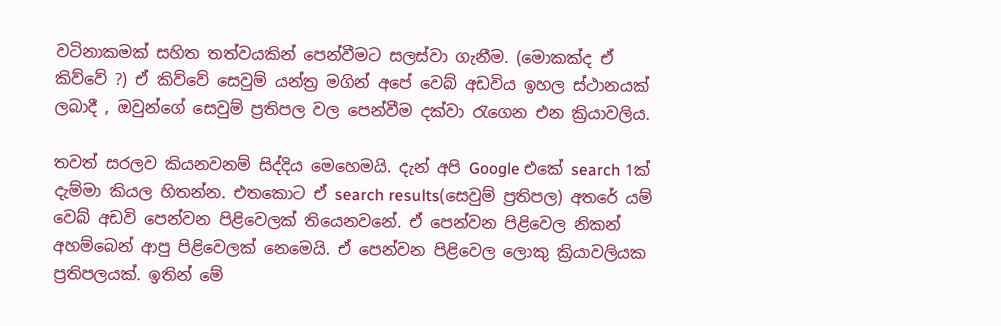වටිනාකමක් සහිත තත්වයකින් පෙන්වීමට සලස්වා ගැනීම. (මොකක්ද ඒ කිව්වේ ?) ඒ කිව්වේ සෙවුම් යන්ත්‍ර මගින් අපේ වෙබ් අඩවිය ඉහල ස්ථානයක් ලබාදී , ඔවුන්ගේ සෙවුම් ප්‍රතිපල වල පෙන්වීම දක්වා රැගෙන එන ක්‍රියාවලිය.

තවත් සරලව කියනවනම් සිද්දිය මෙහෙමයි. දැන් අපි Google එකේ search 1ක් දැම්මා කියල හිතන්න. එතකොට ඒ search results(සෙවුම් ප්‍රතිපල) අතරේ යම් වෙබ් අඩවි පෙන්වන පිළිවෙලක් තියෙනවනේ. ඒ පෙන්වන පිළිවෙල නිකන් අහම්බෙන් ආපු පිළිවෙලක් නෙමෙයි. ඒ පෙන්වන පිළිවෙල ලොකු ක්‍රියාවලියක ප්‍රතිපලයක්. ඉතින් මේ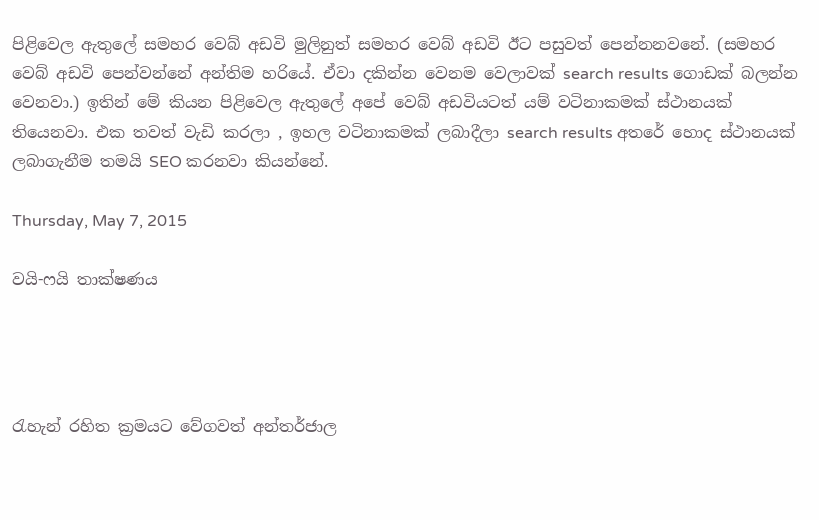පිළිවෙල ඇතුලේ සමහර වෙබ් අඩවි මුලිනුත් සමහර වෙබ් අඩවි ඊට පසුවත් පෙන්නනවනේ. (සමහර වෙබ් අඩවි පෙන්වන්නේ අන්තිම හරියේ. ඒවා දකින්න වෙනම වෙලාවක් search results ගොඩක් බලන්න වෙනවා.) ඉතින් මේ කියන පිළිවෙල ඇතුලේ අපේ වෙබ් අඩවියටත් යම් වටිනාකමක් ස්ථානයක් තියෙනවා. එක තවත් වැඩි කරලා , ඉහල වටිනාකමක් ලබාදීලා search results අතරේ හොද ස්ථානයක් ලබාගැනීම තමයි SEO කරනවා කියන්නේ.

Thursday, May 7, 2015

වයි-ෆයි තාක්ෂණය




රැහැන් රහිත ක්‍රමයට වේගවත් අන්තර්ජාල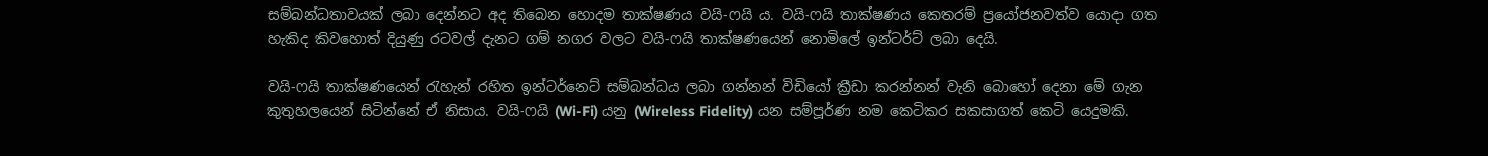සම්බන්ධතාවයක් ලබා දෙන්නට අද තිබෙන හොදම තාක්ෂණය වයි-ෆයි ය. වයි-ෆයි තාක්ෂණය කෙතරම් ප්‍රයෝජනවත්ව යොදා ගත හැකිද කිවහොත් දියුණු රටවල් දැනට ගම් නගර වලට වයි-ෆයි තාක්ෂණයෙන් නොමිලේ ඉන්ටර්ට් ලබා දෙයි.

වයි-ෆයි තාක්ෂණයෙන් රැහැන් රහිත ඉන්ටර්නෙට් සම්බන්ධය ලබා ගන්නන් විඩියෝ ක්‍රීඩා කරන්නන් වැනි බොහෝ දෙනා මේ ගැන කුතුහලයෙන් සිටින්නේ ඒ නිසාය. වයි-ෆයි (Wi-Fi) යනු (Wireless Fidelity) යන සම්පූර්ණ නම කෙටිකර සකසාගත් කෙටි යෙදුමකි.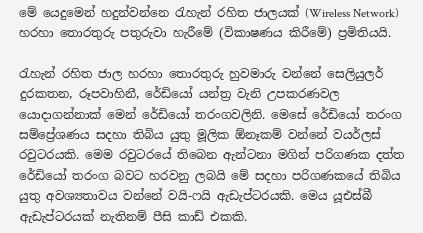මේ යෙදුමෙන් හදුන්වන්නෙ රැහැන් රහිත ජාලයක් (Wireless Network) හරහා තොරතුරු පතුරුවා හැරීමේ (විකාෂණය කිරීමේ) ප්‍රමිතියයි.

රැහැන් රහිත ජාල හරහා තොරතුරු හුවමාරු වන්නේ සෙලියුලර් දුරකතන, රූපවාහිනී, රේඩියෝ යන්ත්‍ර වැනි උපකරණවල යොදාගන්නාක් මෙන් රේඩියෝ තරංගවලිනි. මෙසේ රේඩියෝ තරංග සම්ප්‍රේශණය සදහා තිබිය යුතු මූලික ඕනෑකම් වන්නේ වයර්ලස් රවුටරයකි. මෙම රවුටරයේ තිබෙන ඇන්ටනා මගින් පරිගණක දත්ත රේඩියෝ තරංග බවට හරවනු ලබයි මේ සදහා පරිගණකයේ තිබිය යුතු අවශ්‍යතාවය වන්නේ වයි-ෆයි ඇඩැප්ටරයකි. මෙය යූඑස්බී ඇඩැප්ටරයක් නැතිනම් පීසි කාඩ් එකකි.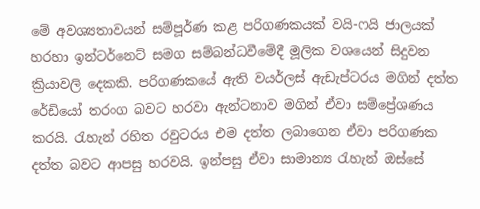මේ අවශ්‍යතාවයන් සම්පූර්ණ කළ පරිගණකයක් වයි-ෆයි ජාලයක් හරහා ඉන්ටර්නෙට් සමග සම්බන්ධවීමේදී මූලික වශයෙන් සිදුවන ක්‍රියාවලි දෙකකි. පරිගණකයේ ඇති වයර්ලස් ඇඩැප්ටරය මගින් දත්ත රේඩියෝ තරංග බවට හරවා ඇන්ටනාව මගින් ඒවා සම්ප්‍රේශණය කරයි. රැහැන් රහිත රවුටරය එම දත්ත ලබාගෙන ඒවා පරිගණක දත්ත බවට ආපසු හරවයි. ඉන්පසු ඒවා සාමාන්‍ය රැහැන් ඔස්සේ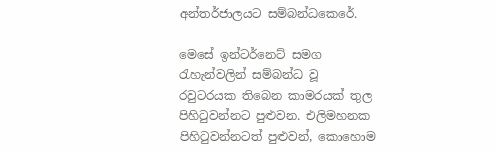අන්තර්ජාලයට සම්බන්ධකෙරේ.

මෙසේ ඉන්ටර්නෙට් සමග රැහැන්වලින් සම්බන්ධ වූ රවුටරයක තිබෙන කාමරයක් තුල පිහිටුවන්නට පුළුවන. එලිමහනක පිහිටුවන්නටත් පුළුවන්, කොහොම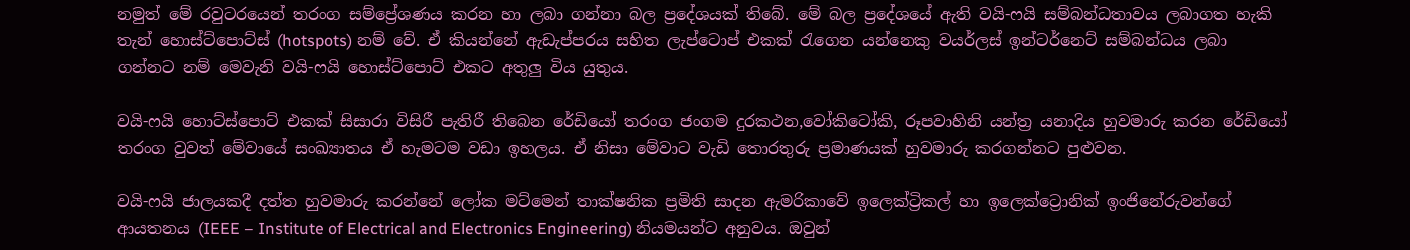නමුත් මේ රවුටරයෙන් තරංග සම්ප්‍රේශණය කරන හා ලබා ගන්නා බල ප්‍රදේශයක් තිබේ. මේ බල ප්‍රදේශයේ ඇති වයි-ෆයි සම්බන්ධතාවය ලබාගත හැකි තැන් හොස්ට්පොට්ස් (hotspots) නම් වේ. ඒ කියන්නේ ඇඩැප්පරය සහිත ලැප්ටොප් එකක් රැගෙන යන්නෙකු වයර්ලස් ඉන්ටර්නෙට් සම්බන්ධය ලබා ගන්නට නම් මෙවැනි වයි-ෆයි හොස්ට්පොට් එකට අතුලු විය යුතුය.

වයි-ෆයි හොට්ස්පොට් එකක් සිසාරා විසිරී පැතිරී තිබෙන රේඩියෝ තරංග ජංගම දුරකථන,වෝකිටෝකි, රූපවාහිනි යන්ත්‍ර යනාදිය හුවමාරු කරන රේඩියෝ තරංග වුවත් මේවායේ සංඛ්‍යාතය ඒ හැමටම වඩා ඉහලය. ඒ නිසා මේවාට වැඩි තොරතුරු ප්‍රමාණයක් හුවමාරු කරගන්නට පුළුවන.

වයි-ෆයි ජාලයකදී දත්ත හුවමාරු කරන්නේ ලෝක මට්මෙන් තාක්ෂනික ප්‍රමිති සාදන ඇමරිකාවේ ඉලෙක්ට්‍රිකල් හා ඉලෙක්ට්‍රොනික් ඉංජිනේරුවන්ගේ ආයතනය (IEEE – Institute of Electrical and Electronics Engineering) නියමයන්ට අනුවය. ඔවුන්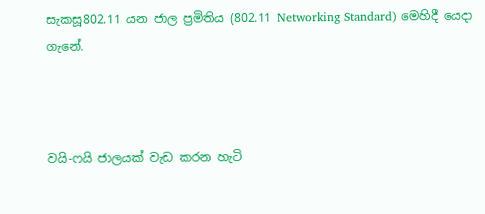සැකසූ802.11 යන ජාල ප්‍රමිතිය (802.11 Networking Standard) මෙහිදී යෙදා ගැනේ.



වයි-ෆයි ජාලයක් වැඩ කරන හැටි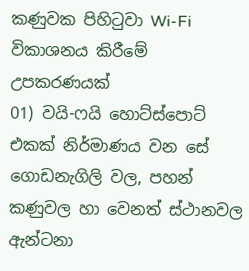කණුවක පිහිටුවා Wi-Fi විකාශනය කිරීමේ උපකරණයක්
01) වයි-ෆයි හොට්ස්පොට් එකක් නිර්මාණය වන සේ ගොඩනැගිලි වල, පහන් කණුවල හා වෙනත් ස්ථානවල ඇන්ටනා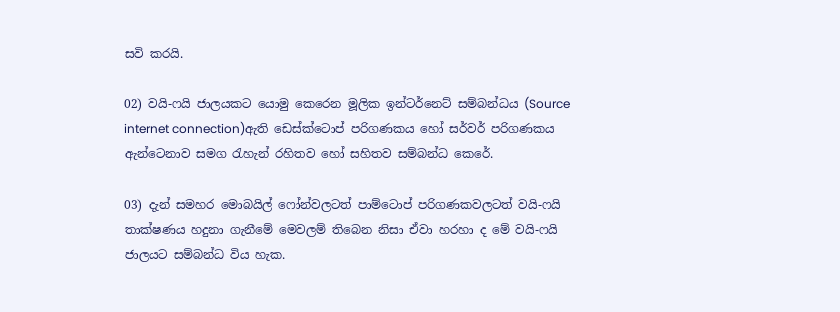සවි කරයි.

02) වයි-ෆයි ජාලයකට යොමු කෙරෙන මූලික ඉන්ටර්නෙට් සම්බන්ධය (Source internet connection)ඇති ඩෙස්ක්ටොප් පරිගණකය හෝ සර්වර් පරිගණකය ඇන්ටෙනාව සමග රැහැන් රහිතව හෝ සහිතව සම්බන්ධ කෙරේ.

03) දැන් සමහර මොබයිල් ෆෝන්වලටත් පාම්ටොප් පරිගණකවලටත් වයි-ෆයි තාක්ෂණය හදුනා ගැනීමේ මෙවලම් තිබෙන නිසා ඒවා හරහා ද මේ වයි-ෆයි ජාලයට සම්බන්ධ විය හැක.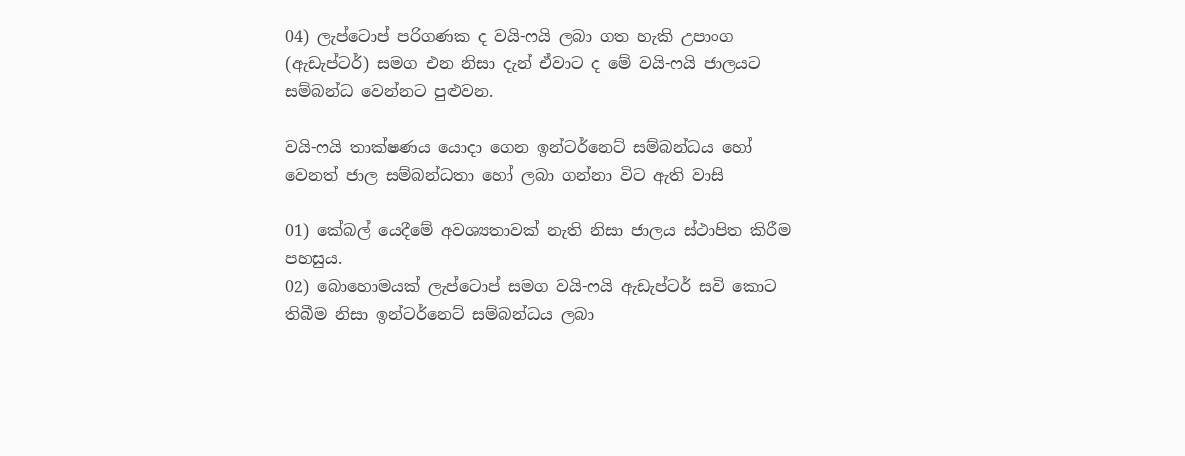04) ලැප්ටොප් පරිගණක ද වයි-ෆයි ලබා ගත හැකි උපාංග (ඇඩැප්ටර්) සමග එන නිසා දැන් ඒවාට ද මේ වයි-ෆයි ජාලයට සම්බන්ධ වෙන්නට පුළුවන.

වයි-ෆයි තාක්ෂණය යොදා ගෙන ඉන්ටර්නෙට් සම්බන්ධය හෝ වෙනත් ජාල සම්බන්ධතා හෝ ලබා ගන්නා විට ඇති වාසි

01) කේබල් යෙදීමේ අවශ්‍යතාවක් නැති නිසා ජාලය ස්ථාපිත කිරීම පහසුය.
02) බොහොමයක් ලැප්ටොප් සමග වයි-ෆයි ඇඩැප්ටර් සවි කොට තිබීම නිසා ඉන්ටර්නෙට් සම්බන්ධය ලබා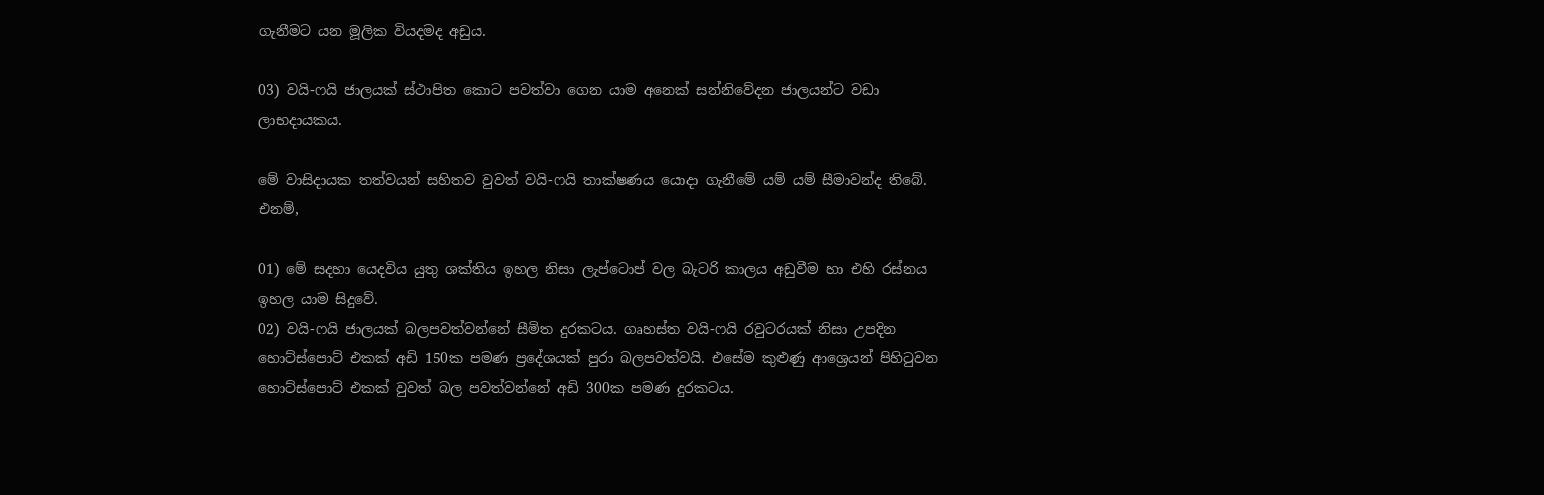ගැනීමට යන මූලික වියදමද අඩුය.

03) වයි-ෆයි ජාලයක් ස්ථාපිත කොට පවත්වා ගෙන යාම අනෙක් සන්නිවේදන ජාලයන්ට වඩා ලාභදායකය.

මේ වාසිදායක තත්වයන් සහිතව වුවත් වයි-ෆයි තාක්ෂණය යොදා ගැනීමේ යම් යම් සීමාවන්ද තිබේ. එනම්,

01) මේ සදහා යෙදවිය යුතු ශක්තිය ඉහල නිසා ලැප්ටොප් වල බැටරි කාලය අඩුවීම හා එහි රස්නය ඉහල යාම සිදුවේ.
02) වයි-ෆයි ජාලයක් බලපවත්වන්නේ සීමිත දුරකටය. ගෘහස්ත වයි-ෆයි රවුටරයක් නිසා උපදින හොට්ස්පොට් එකක් අඩි 150ක පමණ ප්‍රදේශයක් පුරා බලපවත්වයි. එසේම කුළුණු ආශ්‍රෙයන් පිහිටුවන හොට්ස්පොට් එකක් වුවත් බල පවත්වන්නේ අඩි 300ක පමණ දුරකටය.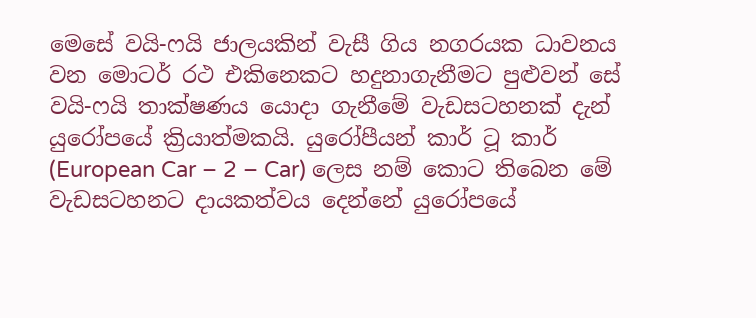මෙසේ වයි-ෆයි ජාලයකින් වැසී ගිය නගරයක ධාවනය වන මොටර් රථ එකිනෙකට හදුනාගැනීමට පුළුවන් සේ වයි-ෆයි තාක්ෂණය යොදා ගැනීමේ වැඩසටහනක් දැන් යුරෝපයේ ක්‍රියාත්මකයි. යුරෝපීයන් කාර් ටූ කාර් (European Car – 2 – Car) ලෙස නම් කොට තිබෙන මේ වැඩසටහනට දායකත්වය දෙන්නේ යුරෝපයේ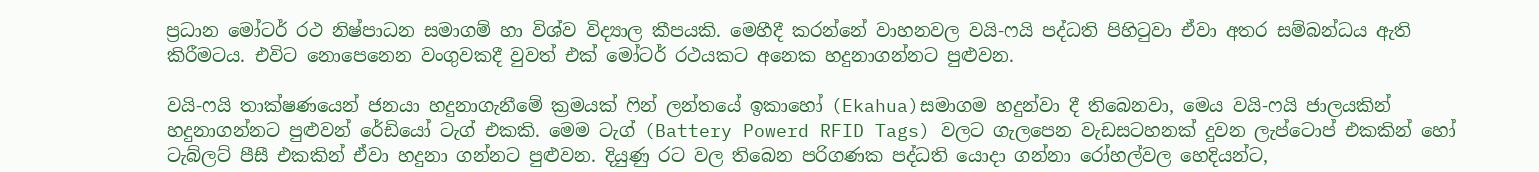ප්‍රධාන මෝටර් රථ නිෂ්පාධන සමාගම් හා විශ්ව විද්‍යාල කීපයකි. මෙහීදී කරන්නේ වාහනවල වයි-ෆයි පද්ධති පිහිටුවා ඒවා අතර සම්බන්ධය ඇති කිරීමටය. එවිට නොපෙනෙන වංගුවකදී වුවත් එක් මෝටර් රථයකට අනෙක හදුනාගන්නට පුළුවන.

වයි-ෆයි තාක්ෂණයෙන් ජනයා හදුනාගැනීමේ ක්‍රමයක් ෆින් ලන්තයේ ඉකාහෝ (Ekahua)සමාගම හදුන්වා දී තිබෙනවා, මෙය වයි-ෆයි ජාලයකින් හදුනාගන්නට පුළුවන් රේඩියෝ ටැග් එකකි. මෙම ටැග් (Battery Powerd RFID Tags) වලට ගැලපෙන වැඩසටහනක් දුවන ලැප්ටොප් එකකින් හෝ ටැබ්ලට් පීසී එකකින් ඒවා හදුනා ගන්නට පුළුවන. දියුණු රට වල තිබෙන පරිගණක පද්ධති යොදා ගන්නා රෝහල්වල හෙදියන්ට,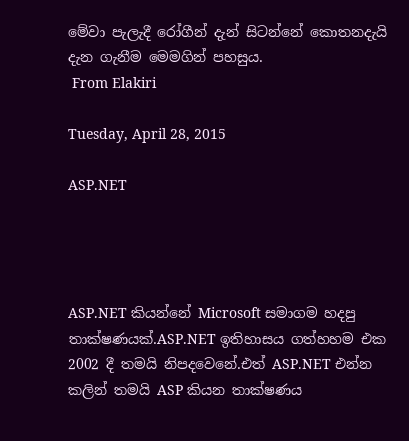මේවා පැලැදී රෝගීන් දැන් සිටන්නේ කොතනදැයි දැන ගැනීම මෙමගින් පහසුය.
 From Elakiri

Tuesday, April 28, 2015

ASP.NET




ASP.NET කියන්නේ Microsoft සමාගම හදපු තාක්ෂණයක්.ASP.NET ඉතිහාසය ගත්හහම එක 2002 දී තමයි නිපදවෙනේ.එත් ASP.NET එන්න කලින් තමයි ASP කියන තාක්ෂණය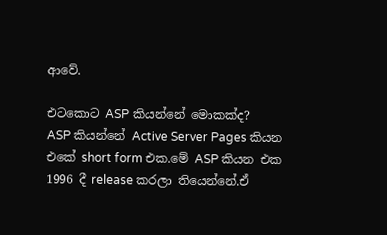ආවේ.

එටකොට ASP කියන්නේ මොකක්ද?
ASP කියන්නේ Active Server Pages කියන එකේ short form එක.මේ ASP කියන එක 1996 දී release කරලා තියෙන්නේ.ඒ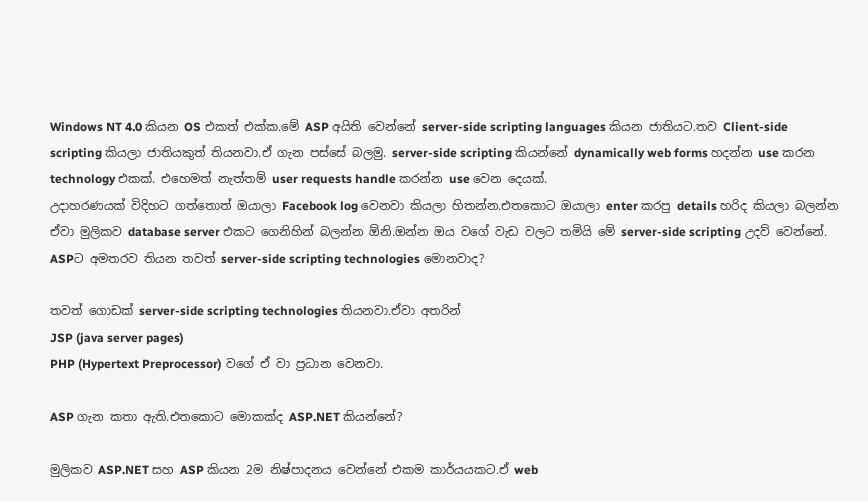Windows NT 4.0 කියන OS එකත් එක්ක.මේ ASP අයිති වෙන්නේ server-side scripting languages කියන ජාතියට.තව Client-side scripting කියලා ජාතියකුත් තියනවා.ඒ ගැන පස්සේ බලමු. server-side scripting කියන්නේ dynamically web forms හදන්න use කරන technology එකක්. එහෙමත් නැත්තම් user requests handle කරන්න use වෙන දෙයක්.
උදාහරණයක් විදිහට ගත්තොත් ඔයාලා Facebook log වෙනවා කියලා හිතන්න.එතකොට ඔයාලා enter කරපු details හරිද කියලා බලන්න ඒවා මුලිකව database server එකට ගෙනිහින් බලන්න ඕනි.ඔන්න ඔය වගේ වැඩ වලට තමියි මේ server-side scripting උදව් වෙන්නේ.
ASPට අමතරව තියන තවත් server-side scripting technologies මොනවාද?

තවත් ගොඩක් server-side scripting technologies තියනවා.ඒවා අතරින්
JSP (java server pages)
PHP (Hypertext Preprocessor) වගේ ඒ වා ප්‍රධාන වෙනවා.

ASP ගැන කතා ඇති.එතකොට මොකක්ද ASP.NET කියන්නේ?

මුලිකව ASP.NET සහ ASP කියන 2ම නිෂ්පාදනය වෙන්නේ එකම කාර්යයකට.ඒ web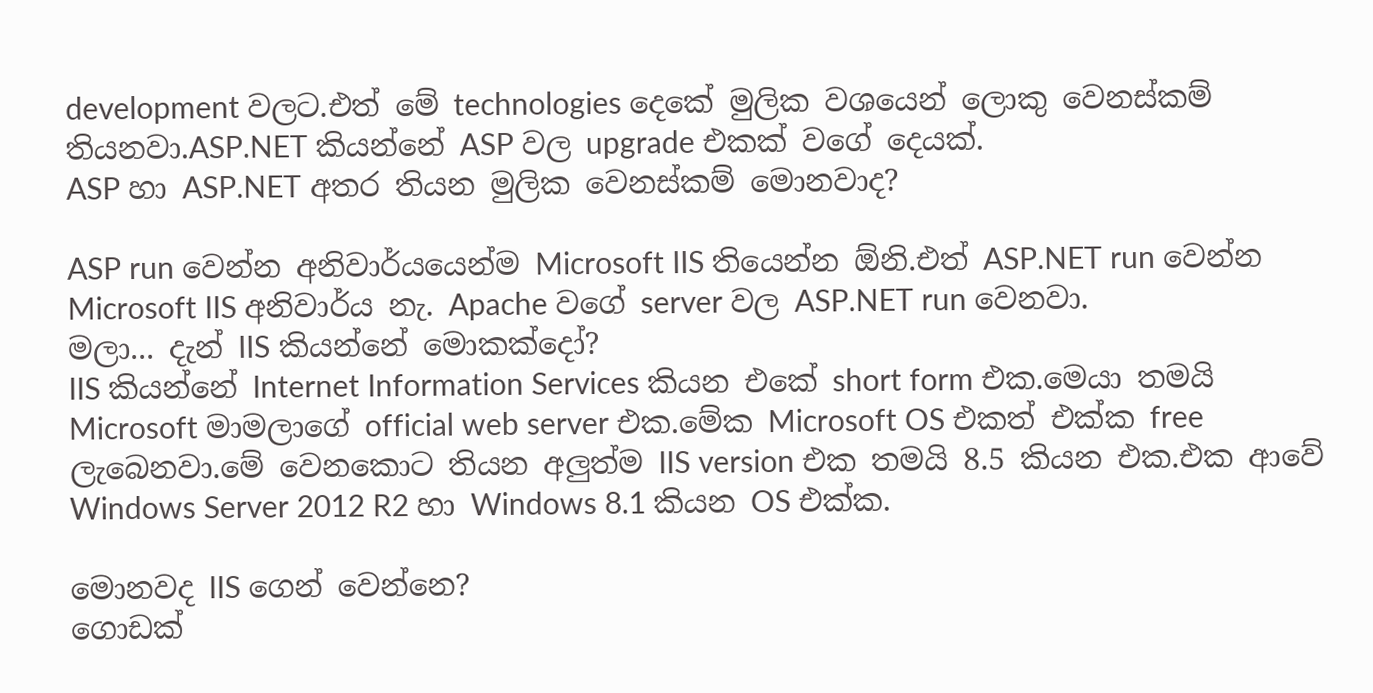development වලට.එත් මේ technologies දෙකේ මුලික වශයෙන් ලොකු වෙනස්කම් තියනවා.ASP.NET කියන්නේ ASP වල upgrade එකක් වගේ දෙයක්.
ASP හා ASP.NET අතර තියන මුලික වෙනස්කම් මොනවාද?

ASP run වෙන්න අනිවාර්යයෙන්ම Microsoft IIS තියෙන්න ඕනි.එත් ASP.NET run වෙන්න Microsoft IIS අනිවාර්ය නැ. Apache වගේ server වල ASP.NET run වෙනවා.
මලා... දැන් IIS කියන්නේ මොකක්දෝ?
IIS කියන්නේ Internet Information Services කියන එකේ short form එක.මෙයා තමයි Microsoft මාමලාගේ official web server එක.මේක Microsoft OS එකත් එක්ක free ලැබෙනවා.මේ වෙනකොට තියන අලුත්ම IIS version එක තමයි 8.5 කියන එක.එක ආවේ Windows Server 2012 R2 හා Windows 8.1 කියන OS එක්ක.

මොනවද IIS ගෙන් වෙන්නෙ?
ගොඩක්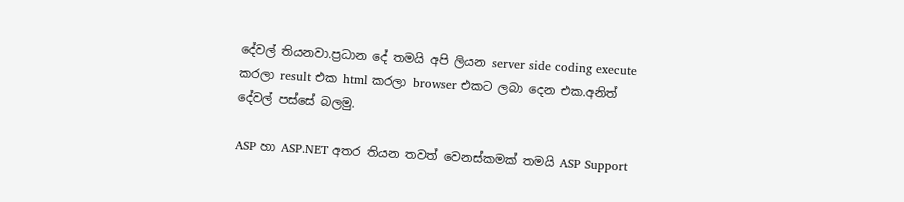දේවල් තියනවා.ප්‍රධාන දේ තමයි අපි ලියන server side coding execute කරලා result එක html කරලා browser එකට ලබා දෙන එක.අනිත් දේවල් පස්සේ බලමු.

ASP හා ASP.NET අතර තියන තවත් වෙනස්කමක් තමයි ASP Support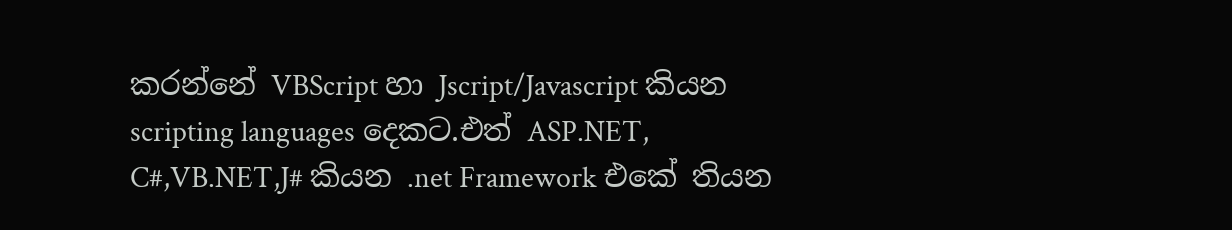කරන්නේ VBScript හා Jscript/Javascript කියන scripting languages දෙකට.එත් ASP.NET, C#,VB.NET,J# කියන .net Framework එකේ තියන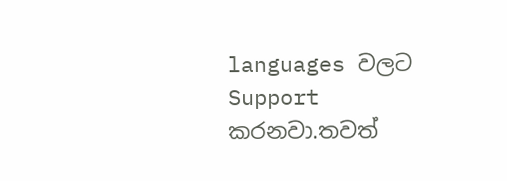languages වලට Support කරනවා.තවත්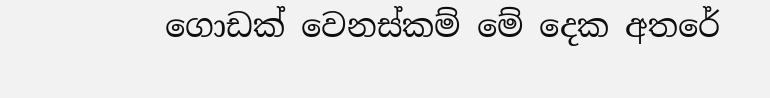ගොඩක් වෙනස්කම් මේ දෙක අතරේ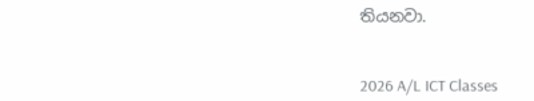තියනවා.


2026 A/L ICT Classes